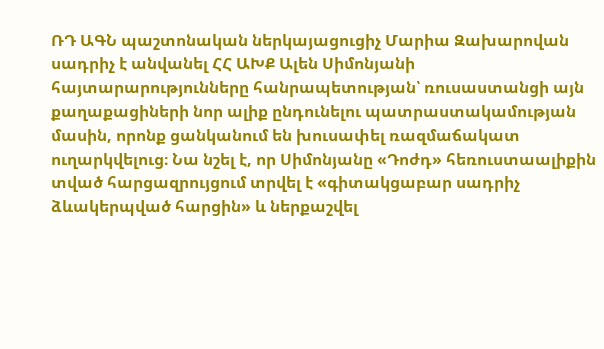ՌԴ ԱԳՆ պաշտոնական ներկայացուցիչ Մարիա Զախարովան սադրիչ է անվանել ՀՀ ԱԽՔ Ալեն Սիմոնյանի հայտարարությունները հանրապետության՝ ռուսաստանցի այն քաղաքացիների նոր ալիք ընդունելու պատրաստակամության մասին, որոնք ցանկանում են խուսափել ռազմաճակատ ուղարկվելուց։ Նա նշել է, որ Սիմոնյանը «Դոժդ» հեռուստաալիքին տված հարցազրույցում տրվել է «գիտակցաբար սադրիչ ձևակերպված հարցին» և ներքաշվել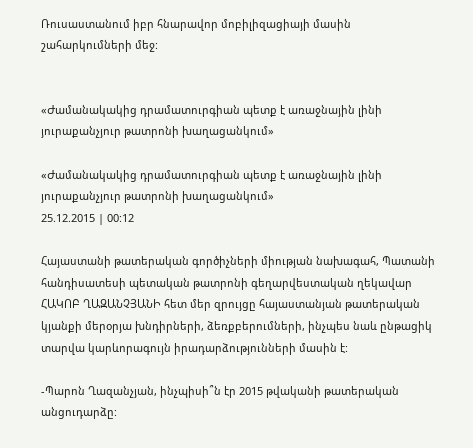Ռուսաստանում իբր հնարավոր մոբիլիզացիայի մասին շահարկումների մեջ:


«Ժամանակակից դրամատուրգիան պետք է առաջնային լինի յուրաքանչյուր թատրոնի խաղացանկում»

«Ժամանակակից դրամատուրգիան պետք է առաջնային լինի յուրաքանչյուր թատրոնի խաղացանկում»
25.12.2015 | 00:12

Հայաստանի թատերական գործիչների միության նախագահ, Պատանի հանդիսատեսի պետական թատրոնի գեղարվեստական ղեկավար ՀԱԿՈԲ ՂԱԶԱՆՉՅԱՆԻ հետ մեր զրույցը հայաստանյան թատերական կյանքի մերօրյա խնդիրների, ձեռքբերումների, ինչպես նաև ընթացիկ տարվա կարևորագույն իրադարձությունների մասին է:

-Պարոն Ղազանչյան, ինչպիսի՞ն էր 2015 թվականի թատերական անցուդարձը: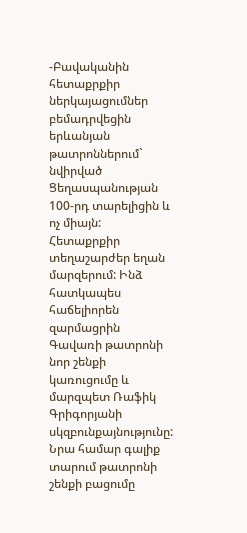-Բավականին հետաքրքիր ներկայացումներ բեմադրվեցին երևանյան թատրոններում` նվիրված Ցեղասպանության 100-րդ տարելիցին և ոչ միայն: Հետաքրքիր տեղաշարժեր եղան մարզերում: Ինձ հատկապես հաճելիորեն զարմացրին Գավառի թատրոնի նոր շենքի կառուցումը և մարզպետ Ռաֆիկ Գրիգորյանի սկզբունքայնությունը: Նրա համար գալիք տարում թատրոնի շենքի բացումը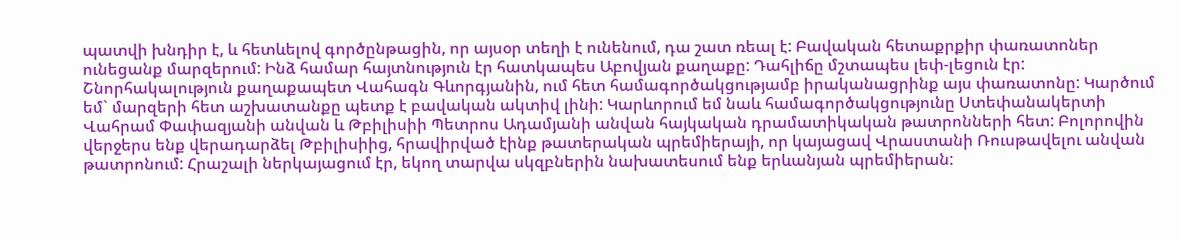պատվի խնդիր է, և հետևելով գործընթացին, որ այսօր տեղի է ունենում, դա շատ ռեալ է: Բավական հետաքրքիր փառատոներ ունեցանք մարզերում: Ինձ համար հայտնություն էր հատկապես Աբովյան քաղաքը: Դահլիճը մշտապես լեփ-լեցուն էր: Շնորհակալություն քաղաքապետ Վահագն Գևորգյանին, ում հետ համագործակցությամբ իրականացրինք այս փառատոնը: Կարծում եմ` մարզերի հետ աշխատանքը պետք է բավական ակտիվ լինի: Կարևորում եմ նաև համագործակցությունը Ստեփանակերտի Վահրամ Փափազյանի անվան և Թբիլիսիի Պետրոս Ադամյանի անվան հայկական դրամատիկական թատրոնների հետ: Բոլորովին վերջերս ենք վերադարձել Թբիլիսիից, հրավիրված էինք թատերական պրեմիերայի, որ կայացավ Վրաստանի Ռուսթավելու անվան թատրոնում: Հրաշալի ներկայացում էր, եկող տարվա սկզբներին նախատեսում ենք երևանյան պրեմիերան: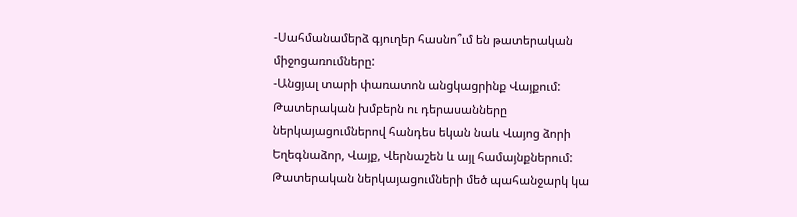-Սահմանամերձ գյուղեր հասնո՞ւմ են թատերական միջոցառումները:
-Անցյալ տարի փառատոն անցկացրինք Վայքում: Թատերական խմբերն ու դերասանները ներկայացումներով հանդես եկան նաև Վայոց ձորի Եղեգնաձոր, Վայք, Վերնաշեն և այլ համայնքներում: Թատերական ներկայացումների մեծ պահանջարկ կա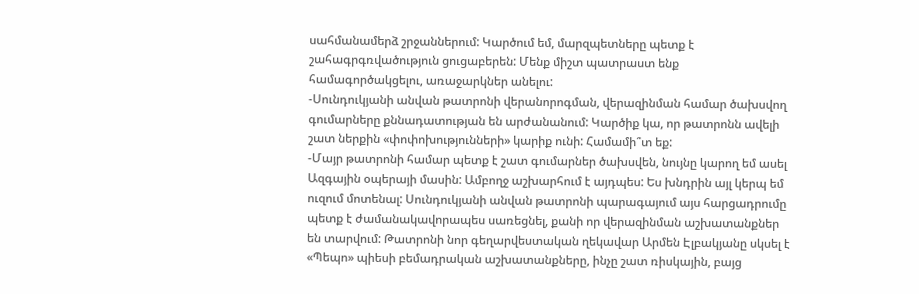սահմանամերձ շրջաններում: Կարծում եմ, մարզպետները պետք է շահագրգռվածություն ցուցաբերեն: Մենք միշտ պատրաստ ենք համագործակցելու, առաջարկներ անելու:
-Սունդուկյանի անվան թատրոնի վերանորոգման, վերազինման համար ծախսվող գումարները քննադատության են արժանանում: Կարծիք կա, որ թատրոնն ավելի շատ ներքին «փոփոխությունների» կարիք ունի: Համամի՞տ եք:
-Մայր թատրոնի համար պետք է շատ գումարներ ծախսվեն, նույնը կարող եմ ասել Ազգային օպերայի մասին: Ամբողջ աշխարհում է այդպես: Ես խնդրին այլ կերպ եմ ուզում մոտենալ: Սունդուկյանի անվան թատրոնի պարագայում այս հարցադրումը պետք է ժամանակավորապես սառեցնել, քանի որ վերազինման աշխատանքներ են տարվում: Թատրոնի նոր գեղարվեստական ղեկավար Արմեն Էլբակյանը սկսել է «Պեպո» պիեսի բեմադրական աշխատանքները, ինչը շատ ռիսկային, բայց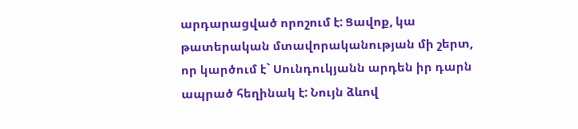արդարացված որոշում է: Ցավոք, կա թատերական մտավորականության մի շերտ, որ կարծում է` Սունդուկյանն արդեն իր դարն ապրած հեղինակ է: Նույն ձևով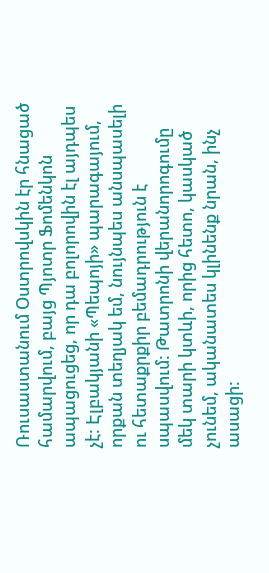Ռուսաստանում Օստրովսկին էր հնացած համարվում, բայց Պյոտր Ֆոմենկոն ապացուցեց, որ դա բոլորովին էլ այդպես չէ: Էլբակյանի «Պեպոյի» պարագայում, որքան տեղյակ եմ, նույնպես անսպասելի ու հետաքրքիր բեմադրություն է սպասվում: Թատրոնի վերանորոգումը մեկ տարի կտևի, որից հետո, կասկած չունեմ, ականատես կլինենք նրան, ինչ ասացի: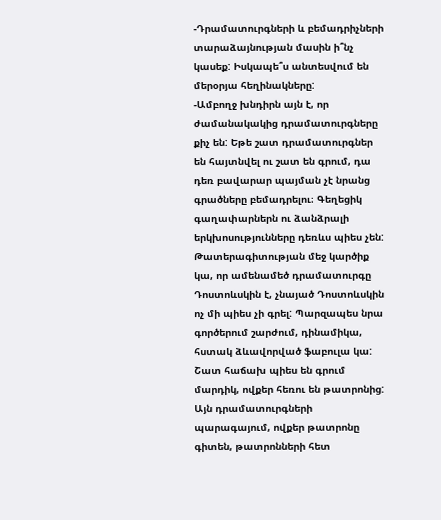-Դրամատուրգների և բեմադրիչների տարաձայնության մասին ի՞նչ կասեք: Իսկապե՞ս անտեսվում են մերօրյա հեղինակները:
-Ամբողջ խնդիրն այն է, որ ժամանակակից դրամատուրգները քիչ են: Եթե շատ դրամատուրգներ են հայտնվել ու շատ են գրում, դա դեռ բավարար պայման չէ նրանց գրածները բեմադրելու։ Գեղեցիկ գաղափարներն ու ձանձրալի երկխոսությունները դեռևս պիես չեն: Թատերագիտության մեջ կարծիք կա, որ ամենամեծ դրամատուրգը Դոստոևսկին է, չնայած Դոստոևսկին ոչ մի պիես չի գրել: Պարզապես նրա գործերում շարժում, դինամիկա, հստակ ձևավորված ֆաբուլա կա: Շատ հաճախ պիես են գրում մարդիկ, ովքեր հեռու են թատրոնից: Այն դրամատուրգների պարագայում, ովքեր թատրոնը գիտեն, թատրոնների հետ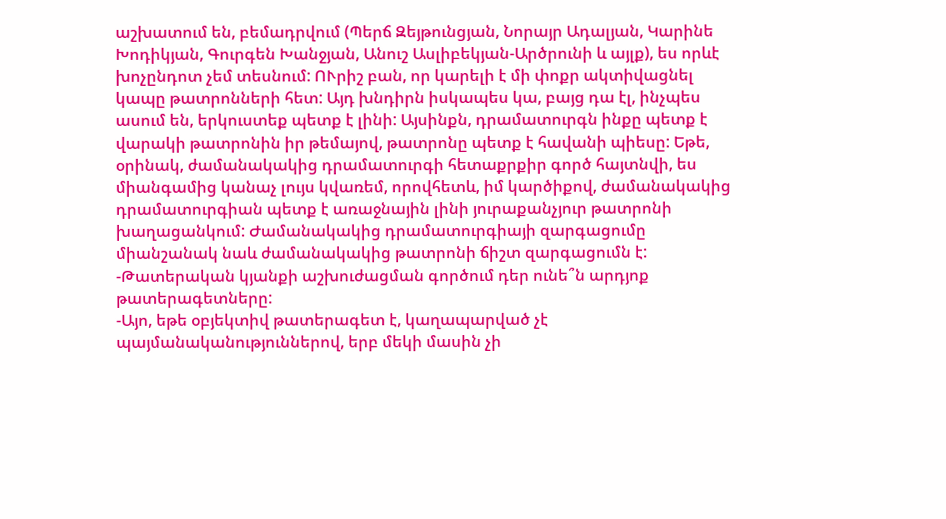աշխատում են, բեմադրվում (Պերճ Զեյթունցյան, Նորայր Ադալյան, Կարինե Խոդիկյան, Գուրգեն Խանջյան, Անուշ Ասլիբեկյան-Արծրունի և այլք), ես որևէ խոչընդոտ չեմ տեսնում: ՈՒրիշ բան, որ կարելի է մի փոքր ակտիվացնել կապը թատրոնների հետ: Այդ խնդիրն իսկապես կա, բայց դա էլ, ինչպես ասում են, երկուստեք պետք է լինի: Այսինքն, դրամատուրգն ինքը պետք է վարակի թատրոնին իր թեմայով, թատրոնը պետք է հավանի պիեսը: Եթե, օրինակ, ժամանակակից դրամատուրգի հետաքրքիր գործ հայտնվի, ես միանգամից կանաչ լույս կվառեմ, որովհետև, իմ կարծիքով, ժամանակակից դրամատուրգիան պետք է առաջնային լինի յուրաքանչյուր թատրոնի խաղացանկում: Ժամանակակից դրամատուրգիայի զարգացումը միանշանակ նաև ժամանակակից թատրոնի ճիշտ զարգացումն է:
-Թատերական կյանքի աշխուժացման գործում դեր ունե՞ն արդյոք թատերագետները:
-Այո, եթե օբյեկտիվ թատերագետ է, կաղապարված չէ պայմանականություններով, երբ մեկի մասին չի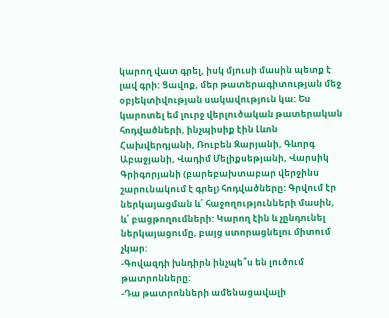կարող վատ գրել, իսկ մյուսի մասին պետք է լավ գրի: Ցավոք, մեր թատերագիտության մեջ օբյեկտիվության սակավություն կա: Ես կարոտել եմ լուրջ վերլուծական թատերական հոդվածների, ինչպիսիք էին Լևոն Հախվերդյանի, Ռուբեն Զարյանի, Գևորգ Աբաջյանի, Վադիմ Մելիքսեթյանի, Վարսիկ Գրիգորյանի (բարեբախտաբար վերջինս շարունակում է գրել) հոդվածները: Գրվում էր ներկայացման և՛ հաջողությունների մասին, և՛ բացթողումների: Կարող էին և չընդունել ներկայացումը, բայց ստորացնելու միտում չկար:
-Գովազդի խնդիրն ինչպե՞ս են լուծում թատրոնները:
-Դա թատրոնների ամենացավալի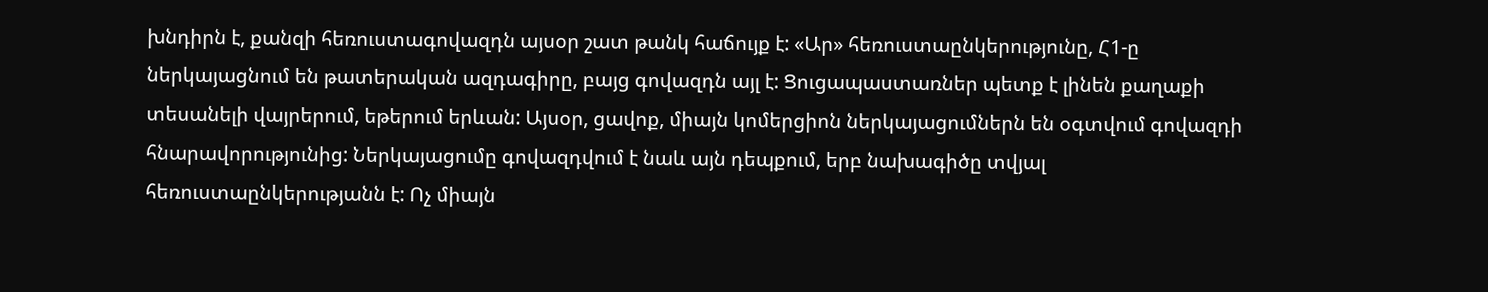խնդիրն է, քանզի հեռուստագովազդն այսօր շատ թանկ հաճույք է: «Ար» հեռուստաընկերությունը, Հ1-ը ներկայացնում են թատերական ազդագիրը, բայց գովազդն այլ է: Ցուցապաստառներ պետք է լինեն քաղաքի տեսանելի վայրերում, եթերում երևան: Այսօր, ցավոք, միայն կոմերցիոն ներկայացումներն են օգտվում գովազդի հնարավորությունից: Ներկայացումը գովազդվում է նաև այն դեպքում, երբ նախագիծը տվյալ հեռուստաընկերությանն է: Ոչ միայն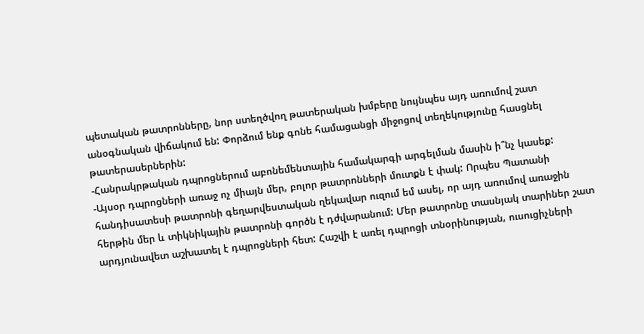պետական թատրոնները, նոր ստեղծվող թատերական խմբերը նույնպես այդ առումով շատ անօգնական վիճակում են: Փորձում ենք գոնե համացանցի միջոցով տեղեկությունը հասցնել թատերասերներին:
-Հանրակրթական դպրոցներում աբոնեմենտային համակարգի արգելման մասին ի՞նչ կասեք:
-Այսօր դպրոցների առաջ ոչ միայն մեր, բոլոր թատրոնների մուտքն է փակ: Որպես Պատանի հանդիսատեսի թատրոնի գեղարվեստական ղեկավար ուզում եմ ասել, որ այդ առումով առաջին հերթին մեր և տիկնիկային թատրոնի գործն է դժվարանում: Մեր թատրոնը տասնյակ տարիներ շատ արդյունավետ աշխատել է դպրոցների հետ: Հաշվի է առել դպրոցի տնօրինության, ուսուցիչների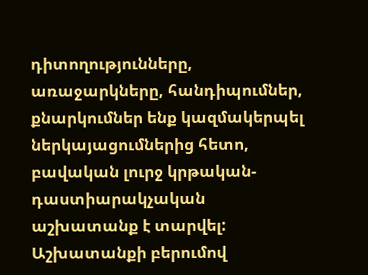դիտողությունները, առաջարկները, հանդիպումներ, քնարկումներ ենք կազմակերպել ներկայացումներից հետո, բավական լուրջ կրթական-դաստիարակչական աշխատանք է տարվել: Աշխատանքի բերումով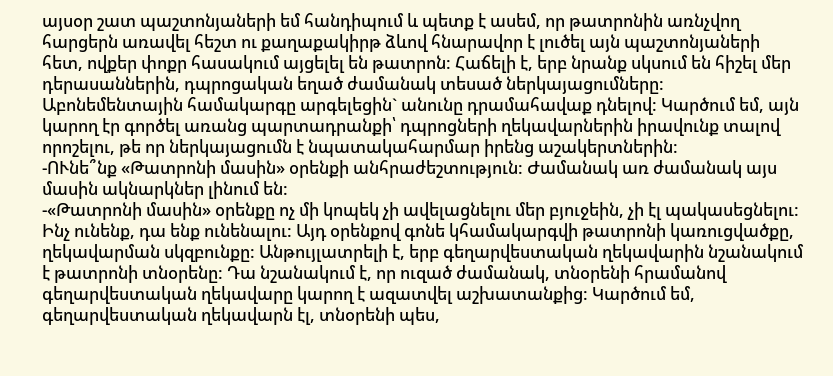այսօր շատ պաշտոնյաների եմ հանդիպում և պետք է ասեմ, որ թատրոնին առնչվող հարցերն առավել հեշտ ու քաղաքակիրթ ձևով հնարավոր է լուծել այն պաշտոնյաների հետ, ովքեր փոքր հասակում այցելել են թատրոն: Հաճելի է, երբ նրանք սկսում են հիշել մեր դերասաններին, դպրոցական եղած ժամանակ տեսած ներկայացումները: Աբոնեմենտային համակարգը արգելեցին` անունը դրամահավաք դնելով: Կարծում եմ, այն կարող էր գործել առանց պարտադրանքի՝ դպրոցների ղեկավարներին իրավունք տալով որոշելու, թե որ ներկայացումն է նպատակահարմար իրենց աշակերտներին:
-ՈՒնե՞նք «Թատրոնի մասին» օրենքի անհրաժեշտություն: Ժամանակ առ ժամանակ այս մասին ակնարկներ լինում են:
-«Թատրոնի մասին» օրենքը ոչ մի կոպեկ չի ավելացնելու մեր բյուջեին, չի էլ պակասեցնելու: Ինչ ունենք, դա ենք ունենալու: Այդ օրենքով գոնե կհամակարգվի թատրոնի կառուցվածքը, ղեկավարման սկզբունքը: Անթույլատրելի է, երբ գեղարվեստական ղեկավարին նշանակում է թատրոնի տնօրենը: Դա նշանակում է, որ ուզած ժամանակ, տնօրենի հրամանով գեղարվեստական ղեկավարը կարող է ազատվել աշխատանքից: Կարծում եմ, գեղարվեստական ղեկավարն էլ, տնօրենի պես,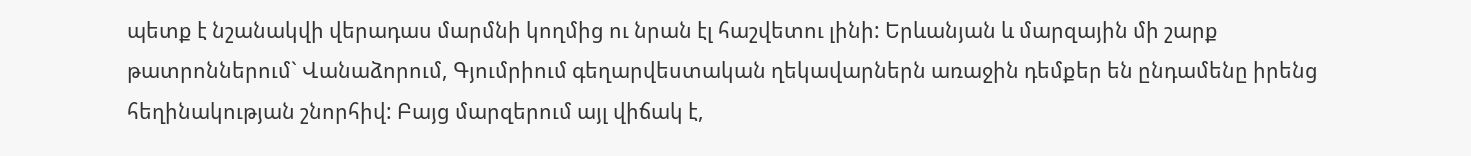պետք է նշանակվի վերադաս մարմնի կողմից ու նրան էլ հաշվետու լինի: Երևանյան և մարզային մի շարք թատրոններում` Վանաձորում, Գյումրիում գեղարվեստական ղեկավարներն առաջին դեմքեր են ընդամենը իրենց հեղինակության շնորհիվ: Բայց մարզերում այլ վիճակ է,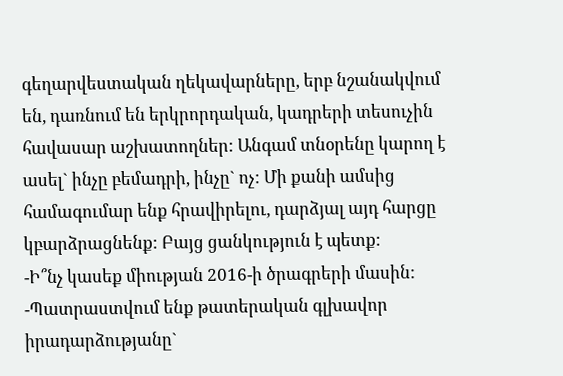գեղարվեստական ղեկավարները, երբ նշանակվում են, դառնում են երկրորդական, կադրերի տեսուչին հավասար աշխատողներ: Անգամ տնօրենը կարող է ասել` ինչը բեմադրի, ինչը` ոչ: Մի քանի ամսից համագումար ենք հրավիրելու, դարձյալ այդ հարցը կբարձրացնենք: Բայց ցանկություն է պետք:
-Ի՞նչ կասեք միության 2016-ի ծրագրերի մասին:
-Պատրաստվում ենք թատերական գլխավոր իրադարձությանը`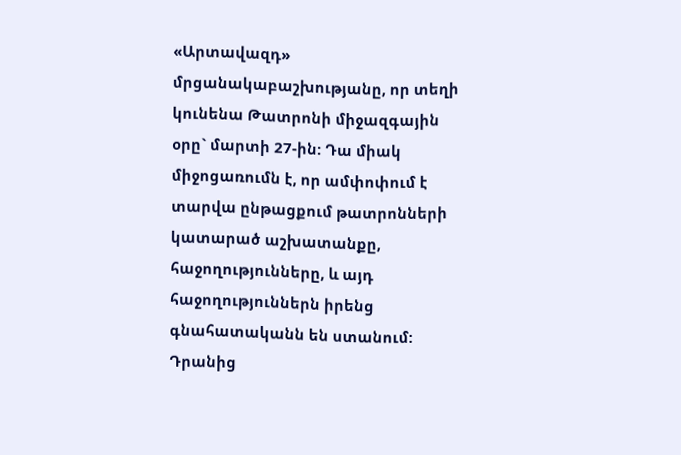«Արտավազդ» մրցանակաբաշխությանը, որ տեղի կունենա Թատրոնի միջազգային օրը` մարտի 27-ին: Դա միակ միջոցառումն է, որ ամփոփում է տարվա ընթացքում թատրոնների կատարած աշխատանքը, հաջողությունները, և այդ հաջողություններն իրենց գնահատականն են ստանում: Դրանից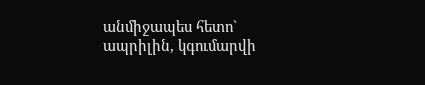անմիջապես հետո` ապրիլին, կգումարվի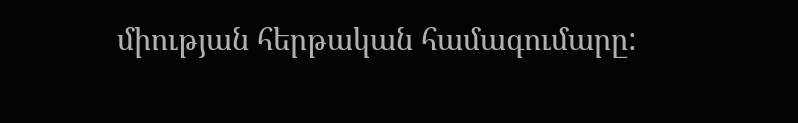միության հերթական համագումարը: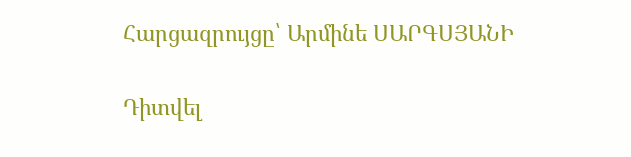Հարցազրույցը՝ Արմինե ՍԱՐԳՍՅԱՆԻ

Դիտվել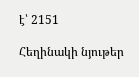է՝ 2151

Հեղինակի նյութեր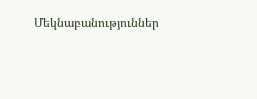Մեկնաբանություններ